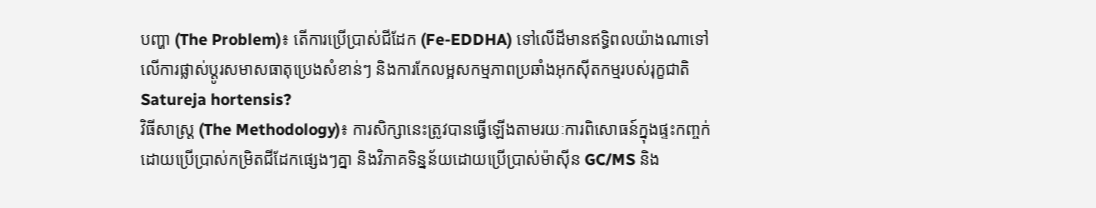បញ្ហា (The Problem)៖ តើការប្រើប្រាស់ជីដែក (Fe-EDDHA) ទៅលើដីមានឥទ្ធិពលយ៉ាងណាទៅលើការផ្លាស់ប្តូរសមាសធាតុប្រេងសំខាន់ៗ និងការកែលម្អសកម្មភាពប្រឆាំងអុកស៊ីតកម្មរបស់រុក្ខជាតិ Satureja hortensis?
វិធីសាស្ត្រ (The Methodology)៖ ការសិក្សានេះត្រូវបានធ្វើឡើងតាមរយៈការពិសោធន៍ក្នុងផ្ទះកញ្ចក់ ដោយប្រើប្រាស់កម្រិតជីដែកផ្សេងៗគ្នា និងវិភាគទិន្នន័យដោយប្រើប្រាស់ម៉ាស៊ីន GC/MS និង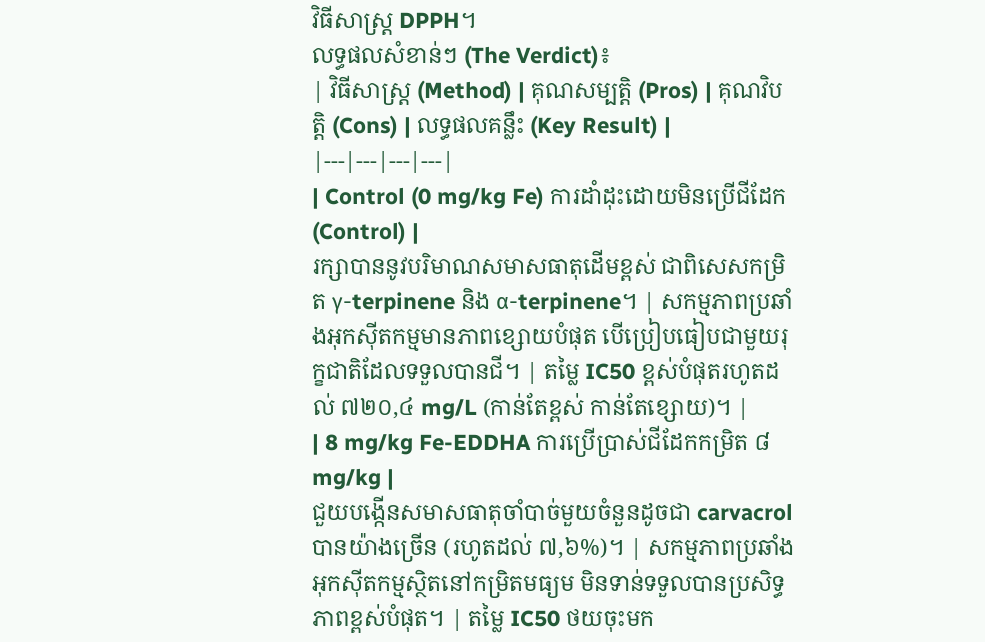វិធីសាស្ត្រ DPPH។
លទ្ធផលសំខាន់ៗ (The Verdict)៖
| វិធីសាស្ត្រ (Method) | គុណសម្បត្តិ (Pros) | គុណវិបត្តិ (Cons) | លទ្ធផលគន្លឹះ (Key Result) |
|---|---|---|---|
| Control (0 mg/kg Fe) ការដាំដុះដោយមិនប្រើជីដែក (Control) |
រក្សាបាននូវបរិមាណសមាសធាតុដើមខ្ពស់ ជាពិសេសកម្រិត γ-terpinene និង α-terpinene។ | សកម្មភាពប្រឆាំងអុកស៊ីតកម្មមានភាពខ្សោយបំផុត បើប្រៀបធៀបជាមួយរុក្ខជាតិដែលទទួលបានជី។ | តម្លៃ IC50 ខ្ពស់បំផុតរហូតដល់ ៧២០,៤ mg/L (កាន់តែខ្ពស់ កាន់តែខ្សោយ)។ |
| 8 mg/kg Fe-EDDHA ការប្រើប្រាស់ជីដែកកម្រិត ៨ mg/kg |
ជួយបង្កើនសមាសធាតុចាំបាច់មួយចំនួនដូចជា carvacrol បានយ៉ាងច្រើន (រហូតដល់ ៧,៦%)។ | សកម្មភាពប្រឆាំងអុកស៊ីតកម្មស្ថិតនៅកម្រិតមធ្យម មិនទាន់ទទួលបានប្រសិទ្ធភាពខ្ពស់បំផុត។ | តម្លៃ IC50 ថយចុះមក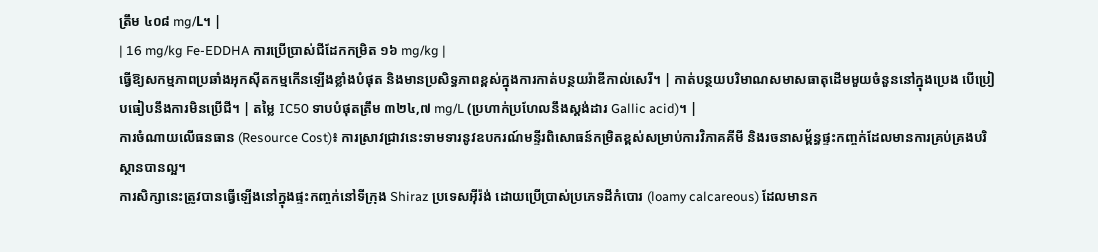ត្រឹម ៤០៨ mg/L។ |
| 16 mg/kg Fe-EDDHA ការប្រើប្រាស់ជីដែកកម្រិត ១៦ mg/kg |
ធ្វើឱ្យសកម្មភាពប្រឆាំងអុកស៊ីតកម្មកើនឡើងខ្លាំងបំផុត និងមានប្រសិទ្ធភាពខ្ពស់ក្នុងការកាត់បន្ថយរ៉ាឌីកាល់សេរី។ | កាត់បន្ថយបរិមាណសមាសធាតុដើមមួយចំនួននៅក្នុងប្រេង បើប្រៀបធៀបនឹងការមិនប្រើជី។ | តម្លៃ IC50 ទាបបំផុតត្រឹម ៣២៤,៧ mg/L (ប្រហាក់ប្រហែលនឹងស្តង់ដារ Gallic acid)។ |
ការចំណាយលើធនធាន (Resource Cost)៖ ការស្រាវជ្រាវនេះទាមទារនូវឧបករណ៍មន្ទីរពិសោធន៍កម្រិតខ្ពស់សម្រាប់ការវិភាគគីមី និងរចនាសម្ព័ន្ធផ្ទះកញ្ចក់ដែលមានការគ្រប់គ្រងបរិស្ថានបានល្អ។
ការសិក្សានេះត្រូវបានធ្វើឡើងនៅក្នុងផ្ទះកញ្ចក់នៅទីក្រុង Shiraz ប្រទេសអ៊ីរ៉ង់ ដោយប្រើប្រាស់ប្រភេទដីកំបោរ (loamy calcareous) ដែលមានក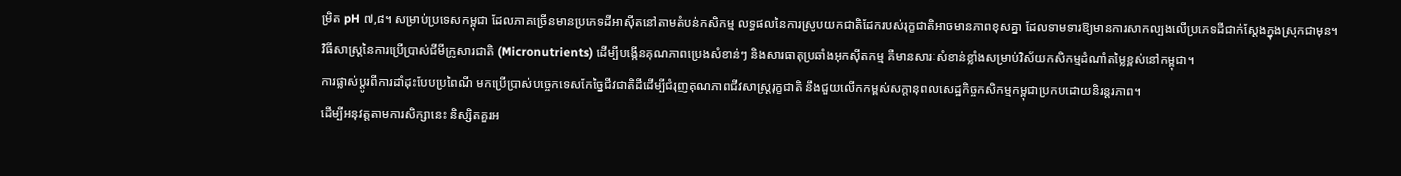ម្រិត pH ៧,៨។ សម្រាប់ប្រទេសកម្ពុជា ដែលភាគច្រើនមានប្រភេទដីអាស៊ីតនៅតាមតំបន់កសិកម្ម លទ្ធផលនៃការស្រូបយកជាតិដែករបស់រុក្ខជាតិអាចមានភាពខុសគ្នា ដែលទាមទារឱ្យមានការសាកល្បងលើប្រភេទដីជាក់ស្តែងក្នុងស្រុកជាមុន។
វិធីសាស្ត្រនៃការប្រើប្រាស់ជីមីក្រូសារជាតិ (Micronutrients) ដើម្បីបង្កើនគុណភាពប្រេងសំខាន់ៗ និងសារធាតុប្រឆាំងអុកស៊ីតកម្ម គឺមានសារៈសំខាន់ខ្លាំងសម្រាប់វិស័យកសិកម្មដំណាំតម្លៃខ្ពស់នៅកម្ពុជា។
ការផ្លាស់ប្តូរពីការដាំដុះបែបប្រពៃណី មកប្រើប្រាស់បច្ចេកទេសកែច្នៃជីវជាតិដីដើម្បីជំរុញគុណភាពជីវសាស្ត្ររុក្ខជាតិ នឹងជួយលើកកម្ពស់សក្តានុពលសេដ្ឋកិច្ចកសិកម្មកម្ពុជាប្រកបដោយនិរន្តរភាព។
ដើម្បីអនុវត្តតាមការសិក្សានេះ និស្សិតគួរអ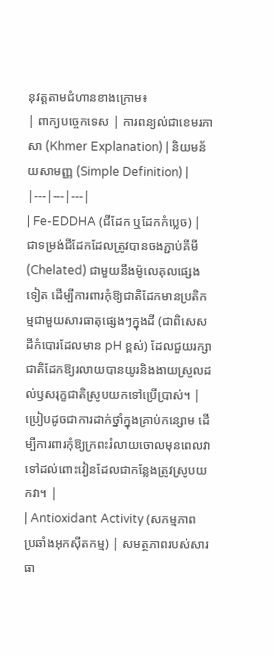នុវត្តតាមជំហានខាងក្រោម៖
| ពាក្យបច្ចេកទេស | ការពន្យល់ជាខេមរភាសា (Khmer Explanation) | និយមន័យសាមញ្ញ (Simple Definition) |
|---|---|---|
| Fe-EDDHA (ជីដែក ឬដែកកំប្លេច) | ជាទម្រង់ជីដែកដែលត្រូវបានចងភ្ជាប់គីមី (Chelated) ជាមួយនឹងម៉ូលេគុលផ្សេងទៀត ដើម្បីការពារកុំឱ្យជាតិដែកមានប្រតិកម្មជាមួយសារធាតុផ្សេងៗក្នុងដី (ជាពិសេសដីកំបោរដែលមាន pH ខ្ពស់) ដែលជួយរក្សាជាតិដែកឱ្យរលាយបានយូរនិងងាយស្រួលដល់ឫសរុក្ខជាតិស្រូបយកទៅប្រើប្រាស់។ | ប្រៀបដូចជាការដាក់ថ្នាំក្នុងគ្រាប់កន្សោម ដើម្បីការពារកុំឱ្យក្រពះរំលាយចោលមុនពេលវាទៅដល់ពោះវៀនដែលជាកន្លែងត្រូវស្រូបយកវា។ |
| Antioxidant Activity (សកម្មភាពប្រឆាំងអុកស៊ីតកម្ម) | សមត្ថភាពរបស់សារធា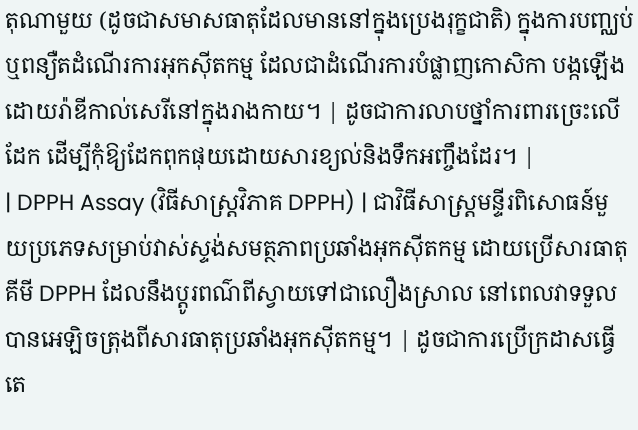តុណាមួយ (ដូចជាសមាសធាតុដែលមាននៅក្នុងប្រេងរុក្ខជាតិ) ក្នុងការបញ្ឈប់ ឬពន្យឺតដំណើរការអុកស៊ីតកម្ម ដែលជាដំណើរការបំផ្លាញកោសិកា បង្កឡើងដោយរ៉ាឌីកាល់សេរីនៅក្នុងរាងកាយ។ | ដូចជាការលាបថ្នាំការពារច្រេះលើដែក ដើម្បីកុំឱ្យដែកពុកផុយដោយសារខ្យល់និងទឹកអញ្ចឹងដែរ។ |
| DPPH Assay (វិធីសាស្ត្រវិភាគ DPPH) | ជាវិធីសាស្ត្រមន្ទីរពិសោធន៍មួយប្រភេទសម្រាប់វាស់ស្ទង់សមត្ថភាពប្រឆាំងអុកស៊ីតកម្ម ដោយប្រើសារធាតុគីមី DPPH ដែលនឹងប្តូរពណ៌ពីស្វាយទៅជាលឿងស្រាល នៅពេលវាទទួលបានអេឡិចត្រុងពីសារធាតុប្រឆាំងអុកស៊ីតកម្ម។ | ដូចជាការប្រើក្រដាសធ្វើតេ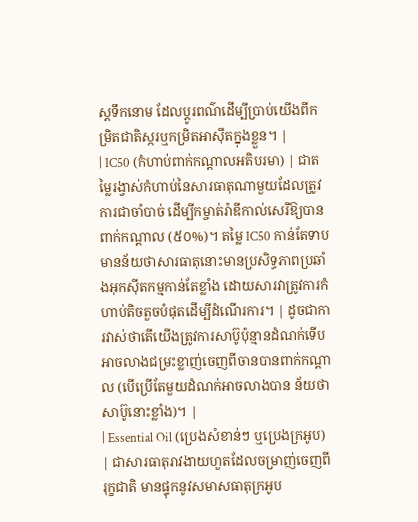ស្តទឹកនោម ដែលប្តូរពណ៌ដើម្បីប្រាប់យើងពីកម្រិតជាតិស្ករឬកម្រិតអាស៊ីតក្នុងខ្លួន។ |
| IC50 (កំហាប់ពាក់កណ្តាលអតិបរមា) | ជាតម្លៃរង្វាស់កំហាប់នៃសារធាតុណាមួយដែលត្រូវការជាចាំបាច់ ដើម្បីកម្ចាត់រ៉ាឌីកាល់សេរីឱ្យបានពាក់កណ្តាល (៥០%)។ តម្លៃ IC50 កាន់តែទាប មានន័យថាសារធាតុនោះមានប្រសិទ្ធភាពប្រឆាំងអុកស៊ីតកម្មកាន់តែខ្លាំង ដោយសារវាត្រូវការកំហាប់តិចតួចបំផុតដើម្បីដំណើរការ។ | ដូចជាការវាស់ថាតើយើងត្រូវការសាប៊ូប៉ុន្មានដំណក់ទើបអាចលាងជម្រះខ្លាញ់ចេញពីចានបានពាក់កណ្តាល (បើប្រើតែមួយដំណក់អាចលាងបាន ន័យថាសាប៊ូនោះខ្លាំង)។ |
| Essential Oil (ប្រេងសំខាន់ៗ ឬប្រេងក្រអូប) | ជាសារធាតុរាវងាយហួតដែលចម្រាញ់ចេញពីរុក្ខជាតិ មានផ្ទុកនូវសមាសធាតុក្រអូប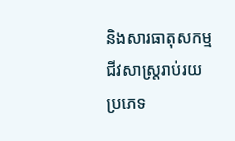និងសារធាតុសកម្មជីវសាស្រ្តរាប់រយប្រភេទ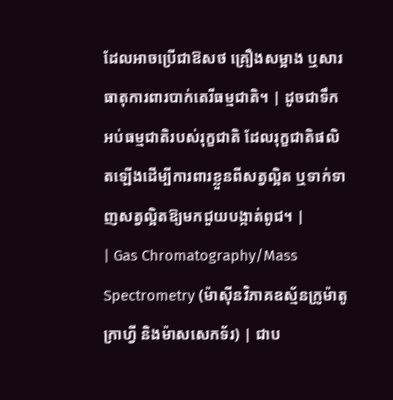ដែលអាចប្រើជាឱសថ គ្រឿងសម្អាង ឬសារធាតុការពារបាក់តេរីធម្មជាតិ។ | ដូចជាទឹកអប់ធម្មជាតិរបស់រុក្ខជាតិ ដែលរុក្ខជាតិផលិតឡើងដើម្បីការពារខ្លួនពីសត្វល្អិត ឬទាក់ទាញសត្វល្អិតឱ្យមកជួយបង្កាត់ពូជ។ |
| Gas Chromatography/Mass Spectrometry (ម៉ាស៊ីនវិភាគឧស្ម័នក្រូម៉ាតូក្រាហ្វី និងម៉ាសសេកទ័រ) | ជាប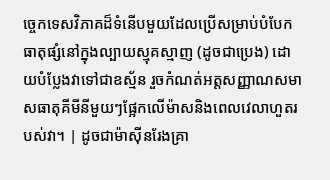ច្ចេកទេសវិភាគដ៏ទំនើបមួយដែលប្រើសម្រាប់បំបែកធាតុផ្សំនៅក្នុងល្បាយស្មុគស្មាញ (ដូចជាប្រេង) ដោយបំប្លែងវាទៅជាឧស្ម័ន រួចកំណត់អត្តសញ្ញាណសមាសធាតុគីមីនីមួយៗផ្អែកលើម៉ាសនិងពេលវេលាហួតរបស់វា។ | ដូចជាម៉ាស៊ីនរែងគ្រា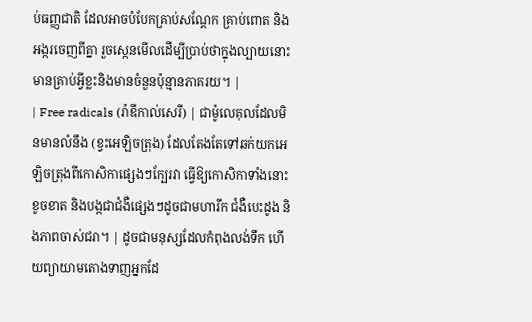ប់ធញ្ញជាតិ ដែលអាចបំបែកគ្រាប់សណ្តែក គ្រាប់ពោត និងអង្ករចេញពីគ្នា រួចស្កេនមើលដើម្បីប្រាប់ថាក្នុងល្បាយនោះមានគ្រាប់អ្វីខ្លះនិងមានចំនួនប៉ុន្មានភាគរយ។ |
| Free radicals (រ៉ាឌីកាល់សេរី) | ជាម៉ូលេគុលដែលមិនមានលំនឹង (ខ្វះអេឡិចត្រុង) ដែលតែងតែទៅឆក់យកអេឡិចត្រុងពីកោសិកាផ្សេងៗក្បែរវា ធ្វើឱ្យកោសិកាទាំងនោះខូចខាត និងបង្កជាជំងឺផ្សេងៗដូចជាមហារីក ជំងឺបេះដូង និងភាពចាស់ជរា។ | ដូចជាមនុស្សដែលកំពុងលង់ទឹក ហើយព្យាយាមតោងទាញអ្នកដែ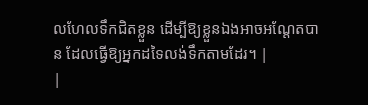លហែលទឹកជិតខ្លួន ដើម្បីឱ្យខ្លួនឯងអាចអណ្តែតបាន ដែលធ្វើឱ្យអ្នកដទៃលង់ទឹកតាមដែរ។ |
|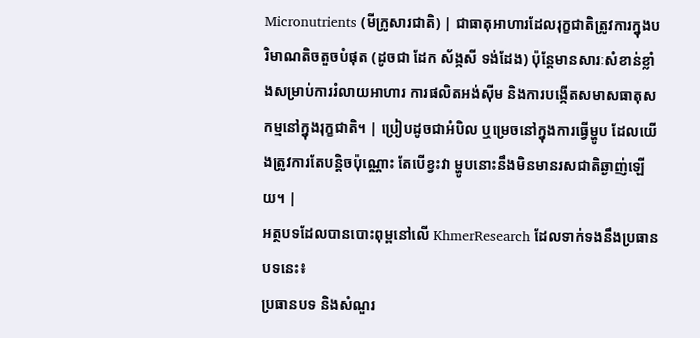Micronutrients (មីក្រូសារជាតិ) | ជាធាតុអាហារដែលរុក្ខជាតិត្រូវការក្នុងបរិមាណតិចតួចបំផុត (ដូចជា ដែក ស័ង្កសី ទង់ដែង) ប៉ុន្តែមានសារៈសំខាន់ខ្លាំងសម្រាប់ការរំលាយអាហារ ការផលិតអង់ស៊ីម និងការបង្កើតសមាសធាតុសកម្មនៅក្នុងរុក្ខជាតិ។ | ប្រៀបដូចជាអំបិល ឬម្រេចនៅក្នុងការធ្វើម្ហូប ដែលយើងត្រូវការតែបន្តិចប៉ុណ្ណោះ តែបើខ្វះវា ម្ហូបនោះនឹងមិនមានរសជាតិឆ្ងាញ់ឡើយ។ |
អត្ថបទដែលបានបោះពុម្ពនៅលើ KhmerResearch ដែលទាក់ទងនឹងប្រធានបទនេះ៖
ប្រធានបទ និងសំណួរ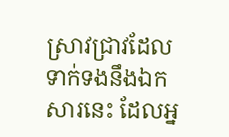ស្រាវជ្រាវដែលទាក់ទងនឹងឯកសារនេះ ដែលអ្ន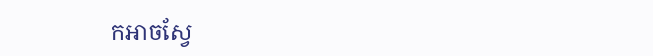កអាចស្វែ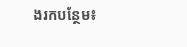ងរកបន្ថែម៖